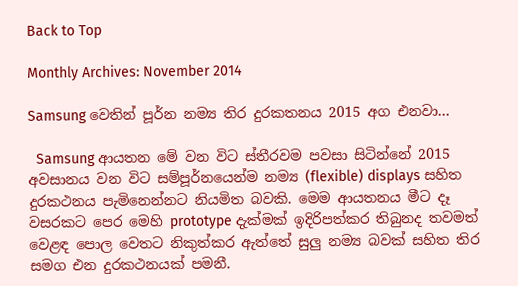Back to Top

Monthly Archives: November 2014

Samsung වෙතින් පූර්න නම්‍ය තිර දුරකතනය 2015 අග එනවා…

  Samsung ආයතන මේ වන විට ස්තීරවම පවසා සිටින්නේ 2015 අවසානය වන විට සම්පූර්නයෙන්ම නම්‍ය (flexible) displays සහිත දුරකථනය පැමිනෙන්නට නියමිත බවකි. මෙම ආයතනය මීට දෑ වසරකට පෙර මෙහි prototype දැක්මක් ඉදිරිපත්කර තිබුනද තවමත් වෙළඳ පොල වෙතට නිකුත්කර ඇත්තේ සුලු නම්‍ය බවක් සහිත තිර සමග එන දුරකථනයක් පමනී.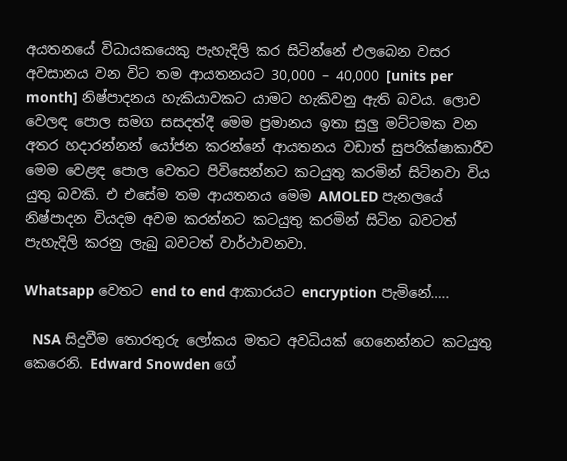අයතනයේ විධායකයෙකු පැහැදිලි කර සිටින්නේ එලබෙන වසර අවසානය වන විට තම ආයතනයට 30,000 – 40,000 [units per month] නිෂ්පාදනය හැකියාවකට යාමට හැකිවනු ඇති බවය. ලොව වෙලඳ පොල සමග සසදත්දී මෙම ප්‍රමානය ඉතා සුලු මට්ටමක වන අතර හදාරන්නන් යෝජන කරන්නේ ආයතනය වඩාත් සුපරික්ෂාකාරීව මෙම වෙළඳ පොල වෙතට පිවිසෙන්නට කටයුතු කරමින් සිටිනවා විය යුතු බවකි. එ එසේම තම ආයතනය මෙම AMOLED පැනලයේ නිෂ්පාදන වියදම අවම කරන්නට කටයුතු කරමින් සිටින බවටත් පැහැදිලි කරනු ලැබු බවටත් වාර්ථාවනවා.

Whatsapp වෙතට end to end ආකාරයට encryption පැමිනේ…..

  NSA සිදුවීම තොරතුරු ලෝකය මතට අවධියක් ගෙනෙන්නට කටයුතු කෙරෙනි. Edward Snowden ගේ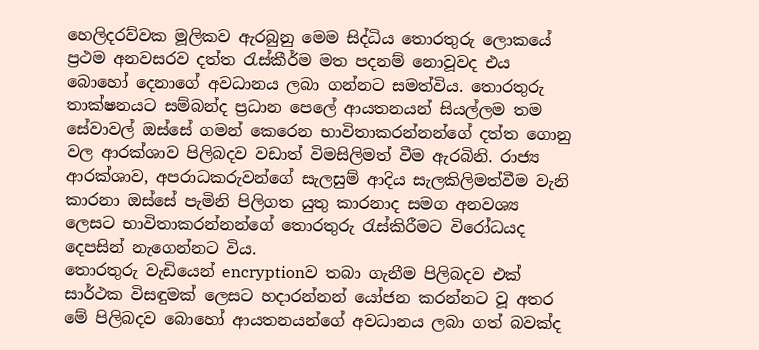හෙලිදරව්වක මූලිකව ඇරබුනු මෙම සිද්ධිය තොරතුරු ලොකයේ ප්‍රථම අනවසරව දත්ත ‍රැස්කීර්ම මත පදනම් නොවූවද එය බොහෝ දෙනාගේ අවධානය ලබා ගන්නට සමත්විය. තොරතුරු තාක්ෂනයට සම්බන්ද ප්‍රධාන පෙලේ ආයතනයන් සියල්ලම තම සේවාවල් ඔස්සේ ගමන් කෙරෙන භාවිතාකරන්නන්ගේ දත්ත ගොනු වල ආරක්ශාව පිලිබදව වඩාත් විමසිලිමත් වීම ඇරබිනි. රාජ්‍ය ආරක්ශාව, අපරාධකරුවන්ගේ සැලසුම් ආදිය සැලකිලිමත්වීම වැනි කාරනා ඔස්සේ පැමිනි පිලිගත යුතු කාරනාද සමග අනවශ්‍ය ලෙසට භාවිතාකරන්නන්ගේ තොරතුරු ‍රැස්කිරීමට විරෝධයද දෙපසින් නැගෙන්නට විය.
තොරතුරු වැඩියෙන් encryptionව තබා ගැනීම පිලිබදව එක් සාර්ථක විසඳුමක් ලෙසට හදාරන්නන් යෝජන කරන්නට වූ අතර මේ පිලිබදව බොහෝ ආයතනයන්ගේ අවධානය ලබා ගත් බවක්ද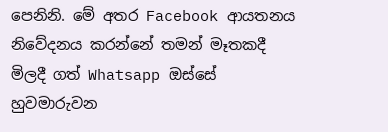පෙනිනි. මේ අතර Facebook ආයතනය නිවේදනය කරන්නේ තමන් මෑතකදී මිලදී ගත් Whatsapp ඔස්සේ හුවමාරුවන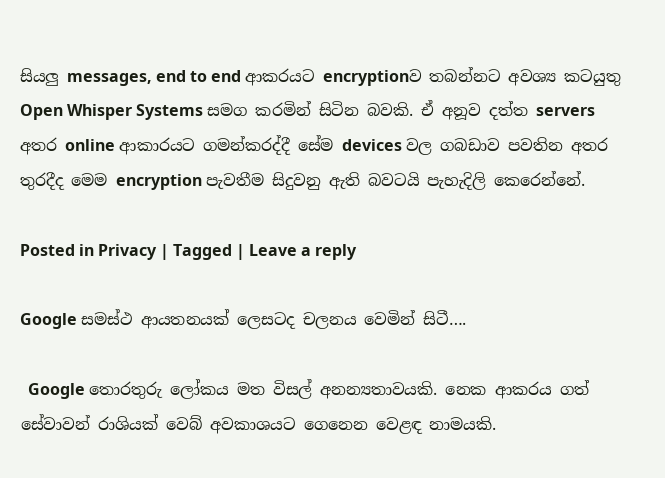සියලු messages, end to end ආකරයට encryptionව තබන්නට අවශ්‍ය කටයුතු Open Whisper Systems සමග කරමින් සිටින බවකි. ඒ අනූව දත්ත servers අතර online ආකාරයට ගමන්කරද්දී සේම devices වල ගබඩාව පවතින අතර තුරදීද මෙම encryption පැවතීම සිදුවනු ඇති බවටයි පැහැදිලි කෙරෙන්නේ.

Posted in Privacy | Tagged | Leave a reply

Google සමස්ථ ආයතනයක් ලෙසටද චලනය වෙමින් සිටී….

  Google තොරතුරු ලෝකය මත විසල් අනන්‍යතාවයකි. නෙක ආකරය ගත් සේවාවන් රාශියක් වෙබ් අවකාශයට ගෙනෙන වෙළඳ නාමයකි.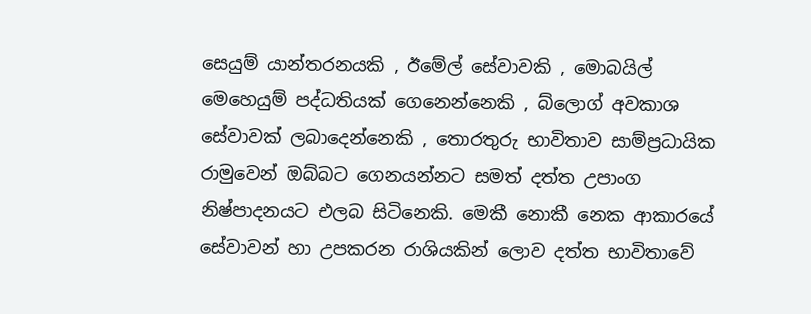සෙයුම් යාන්තරනයකි , ඊමේල් සේවාවකි , මොබයිල් මෙහෙයුම් පද්ධතියක් ගෙනෙන්නෙකි , බ්ලොග් අවකාශ සේවාවක් ලබාදෙන්නෙකි , තොරතුරු භාවිතාව සාම්ප්‍රධායික රාමුවෙන් ඔබ්බට ගෙනයන්නට සමත් දත්ත උපාංග නිෂ්පාදනයට එලබ සිටිනෙකි. මෙකී නොකී නෙක ආකාරයේ සේවාවන් හා උපකරන රාශියකින් ලොව දත්ත භාවිතාවේ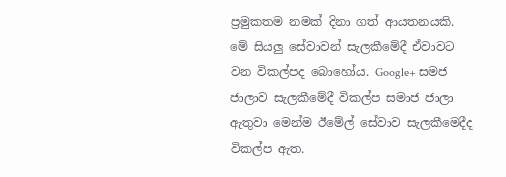ප්‍රමුකතම නමක් දිනා ගත් ආයතනයකි. මේ සියලු සේවාවන් සැලකීමේදී ඒවාවට වන විකල්පද බොහෝය. Google+ සමජ ජාලාව සැලකීමේදී විකල්ප සමාජ ජාලා ඇතුවා මෙන්ම ඊමේල් සේවාව සැලකීමෙදීද විකල්ප ඇත.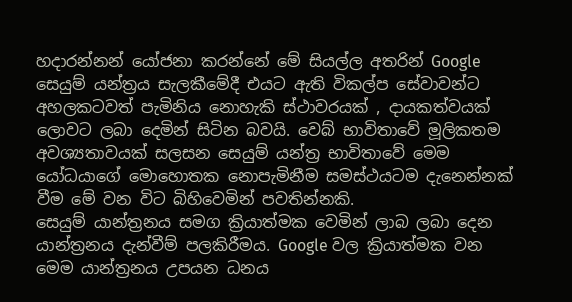හදාරන්නන් යෝජනා කරන්නේ මේ සියල්ල අතරින් Google සෙයුම් යන්ත්‍රය සැලකීමේදී එයට ඇති විකල්ප සේවාවන්ට අහලකටවත් පැමිනිය නොහැකි ස්ථාවරයක් , දායකත්වයක් ලොවට ලබා දෙමින් සිටින බවයි. වෙබ් භාවිතාවේ මූලිකතම අවශ්‍යතාවයක් සලසන සෙයුම් යන්ත්‍ර භාවිතාවේ මෙම යෝධයාගේ මොහොතක නොපැමිනීම සමස්ථයටම දැනෙන්නක් වීම මේ වන විට බිහිවෙමින් පවතින්නකි.
සෙයුම් යාන්ත්‍රනය සමග ක්‍රියාත්මක වෙමින් ලාබ ලබා දෙන යාන්ත්‍රනය දැන්වීම් පලකිරීමය. Google වල ක්‍රියාත්මක වන මෙම යාන්ත්‍රනය උපයන ධනය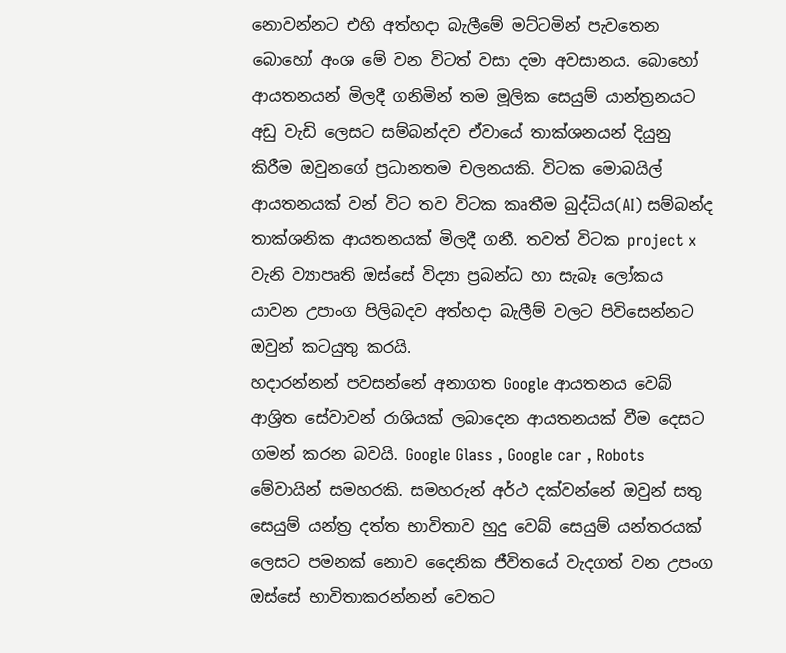නොවන්නට එහි අත්හදා බැලීමේ මට්ටමින් පැවතෙන බොහෝ අංශ මේ වන විටත් වසා දමා අවසානය. බොහෝ ආයතනයන් මිලදී ගනිමින් තම මූලික සෙයුම් යාන්ත්‍රනයට අඩු වැඩි ලෙසට සම්බන්දව ඒවායේ තාක්ශනයන් දියුනු කිරීම ඔවුනගේ ප්‍රධානතම චලනයකි. විටක මොබයිල් ආයතනයක් වන් විට තව විටක කෘතීම බුද්ධිය(AI) සම්බන්ද තාක්ශනික ආයතනයක් මිලදී ගනී. තවත් විටක project x වැනි ව්‍යාපෘති ඔස්සේ විද්‍යා ප්‍රබන්ධ හා සැබෑ ලෝකය යාවන උපාංග පිලිබදව අත්හදා බැලීම් වලට පිවිසෙන්නට ඔවුන් කටයුතු කරයි.
හදාරන්නන් පවසන්නේ අනාගත Google ආයතනය වෙබ් ආශ්‍රිත සේවාවන් රාශියක් ලබාදෙන ආයතනයක් වීම දෙසට ගමන් කරන බවයි. Google Glass , Google car , Robots මේවායින් සමහරකි. සමහරුන් අර්ථ දක්වන්නේ ඔවුන් සතු සෙයුම් යන්ත්‍ර දත්ත භාවිතාව හුදු වෙබ් සෙයුම් යන්තරයක් ලෙසට පමනක් නොව දෛනික ජීවිතයේ වැදගත් වන උපංග ඔස්සේ භාවිතාකරන්නන් වෙතට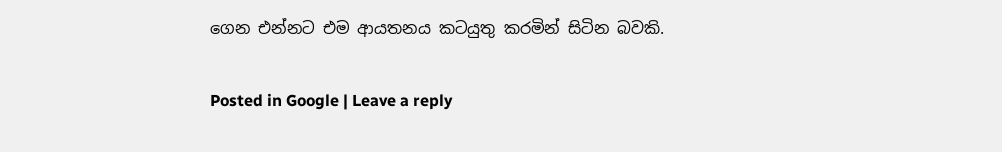ගෙන එන්නට එම ආයතනය කටයුතු කරමින් සිටින බවකි.

Posted in Google | Leave a reply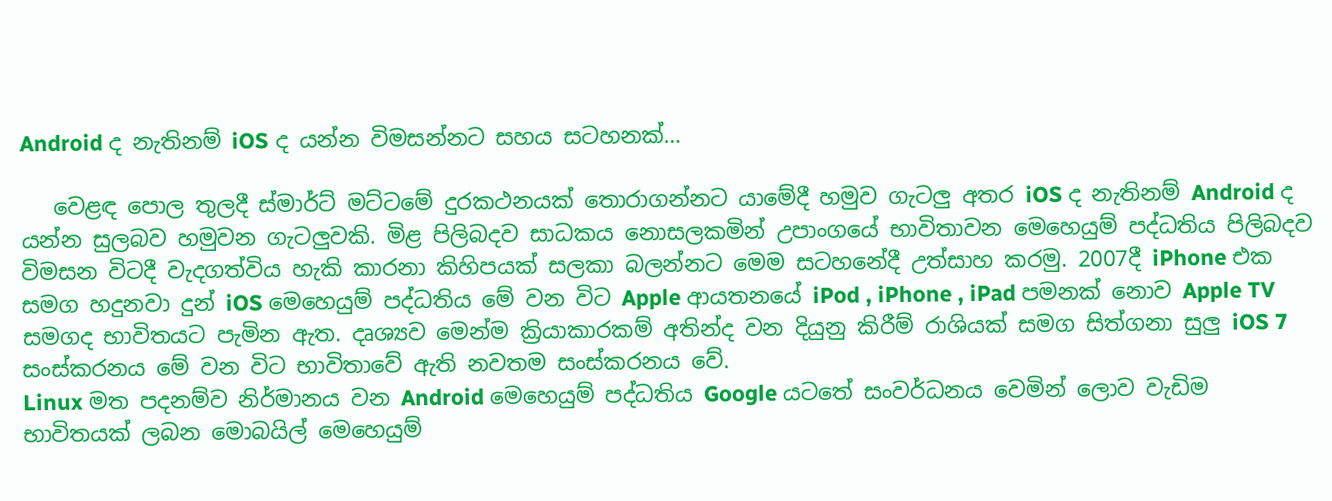Android ද නැතිනම් iOS ද යන්න විමසන්නට සහය සටහනක්…

   වෙළඳ පොල තුලදී ස්මාර්ට් මට්ටමේ දුරකථනයක් තොරාගන්නට යාමේදී හමුව ගැටලු අතර iOS ද නැතිනම් Android ද යන්න සුලබව හමුවන ගැටලුවකි. මිළ පිලිබදව සාධකය නොසලකමින් උපාංගයේ භාවිතාවන මෙහෙයුම් පද්ධතිය පිලිබදව විමසන විටදී වැදගත්විය හැකි කාරනා කිහිපයක් සලකා බලන්නට මෙම සටහනේදී උත්සාහ කරමු. 2007දී iPhone එක සමග හදුනවා දුන් iOS මෙහෙයුම් පද්ධතිය මේ වන විට Apple ආයතනයේ iPod , iPhone , iPad පමනක් නොව Apple TV සමගද භාවිතයට පැමින ඇත. දෘශ්‍යව මෙන්ම ක්‍රියාකාරකම් අතින්ද වන දියුනු කිරීම් රාශියක් සමග සිත්ගනා සුලු iOS 7 සංස්කරනය මේ වන විට භාවිතාවේ ඇති නවතම සංස්කරනය වේ.
Linux මත පදනම්ව නිර්මානය වන Android මෙහෙයුම් පද්ධතිය Google යටතේ සංවර්ධනය වෙමින් ලොව වැඩිම භාවිතයක් ලබන මොබයිල් මෙහෙයුම්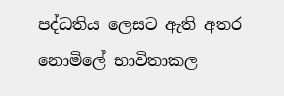පද්ධතිය ලෙසට ඇති අතර නොමිලේ භාවිතාකල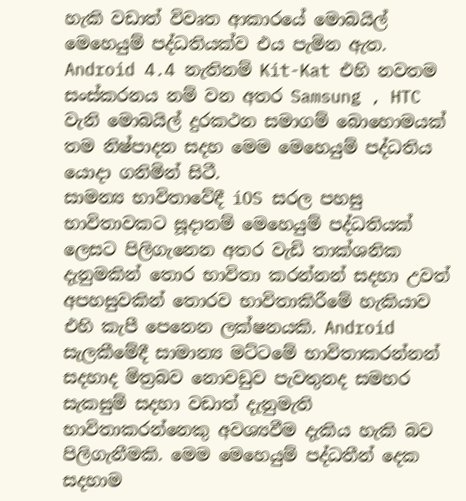හැකි වඩාත් විවෘත ආකාරයේ මොබයිල් මෙහෙයුම් පද්ධතියක්ව එය පැමින ඇත. Android 4.4 නැතිනම් Kit-Kat එහි නවතම සංස්කරනය නම් වන අතර Samsung , HTC වැනි මොබයිල් දුරකථන සමාගම් බොහොමයක් තම නිෂ්පාදන සදහ මෙම මෙහෙයුම් පද්ධතිය යොදා ගනිමින් සිටී.
සාමන්‍ය භාවිතාවේදී iOS සරල පහසු භාවිතාවකට සූදානම් මෙහෙයුම් පද්ධතියක් ලෙසට පිලිගැනෙන අතර වැඩි තාක්ශනික දැනුමකින් තොර භාවිතා කරන්නන් සදහා උවත් අපහසුවකින් තොරව භාවිතාකිරීමේ හැකියාව එහි කැපී පෙනෙන ලක්ෂනයකි. Android සැලකීමේදී සාමාන්‍ය මට්ටමේ භාවිතාකරන්නන් සදහාද මිත්‍රබව නොවඩුව පැවතුනද සමහර සැකසුම් සදහා වඩාත් දැනුමැති භාවිතාකරන්නෙකු අවශ්‍යවීම දැකිය හැකි බව පිලිගැනීමකි. මෙම මෙහෙයුම් පද්ධතීන් දෙක සදහාම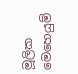මූලික මෙහෙයුම්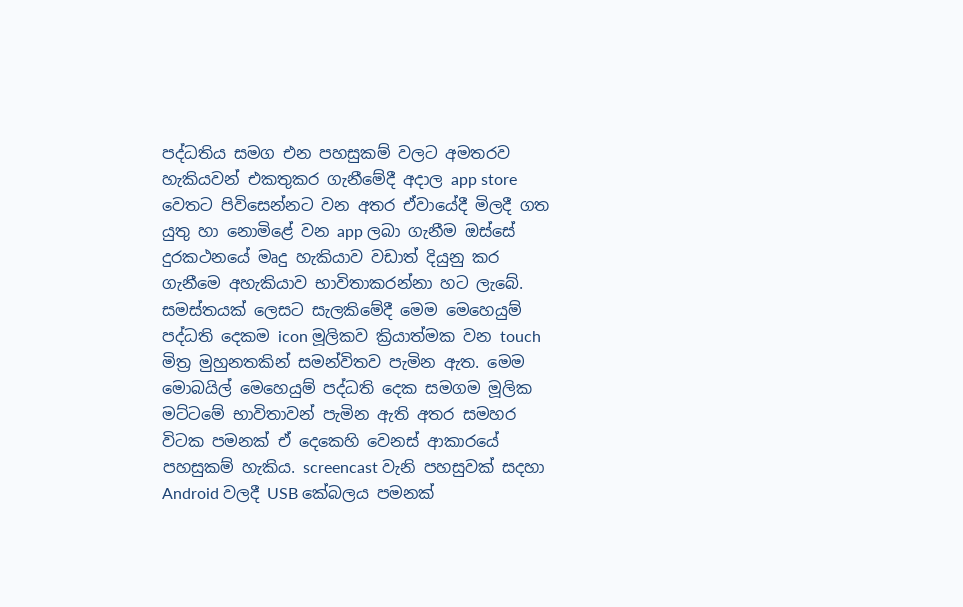පද්ධතිය සමග එන පහසුකම් වලට අමතරව හැකියවන් එකතුකර ගැනීමේදී අදාල app store වෙතට පිවිසෙන්නට වන අතර ඒවායේදී මිලදී ගත යුතු හා නොමිළේ වන app ලබා ගැනීම ඔස්සේ දුරකථනයේ මෘදු හැකියාව වඩාත් දියුනු කර ගැනීමෙ අහැකියාව භාවිතාකරන්නා හට ලැබේ. සමස්තයක් ලෙසට සැලකිමේදී මෙම මෙහෙයුම් පද්ධති දෙකම icon මූලිකව ක්‍රියාත්මක වන touch මිත්‍ර මුහුනතකින් සමන්විතව පැමින ඇත. මෙම මොබයිල් මෙහෙයුම් පද්ධති දෙක සමගම මූලික මට්ටමේ භාවිතාවන් පැමින ඇති අතර සමහර විටක පමනක් ඒ දෙකෙහි වෙනස් ආකාරයේ පහසුකම් හැකිය. screencast වැනි පහසුවක් සදහා Android වලදී USB කේබලය පමනක්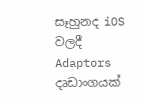සෑහුනද iOS වලදී Adaptors දෘඩාංගයක්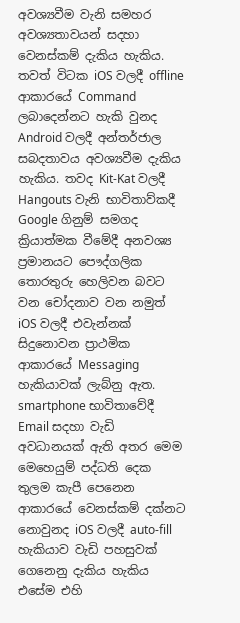අවශ්‍යවීම වැනි සමහර අවශ්‍යතාවයන් සදහා වෙනස්කම් දැකිය හැකිය. තවත් විටක iOS වලදී offline ආකාරයේ Command ලබාදෙන්නට හැකි වුනද Android වලදී අන්තර්ජාල සබදතාවය අවශ්‍යවීම දැකිය හැකිය. තවද Kit-Kat වලදී Hangouts වැනි භාවිතාව්කදී Google ගිනුම් සමගද ක්‍රියාත්මක වීමේදී අනවශ්‍ය ප්‍රමානයට පෞද්ගලික තොරතුරු හෙලිවන බවට වන චෝදනාව වන නමුත් iOS වලදී එවැන්නක් සිදුනොවන ප්‍රාථමික ආකාරයේ Messaging හැකියාවක් ලැබ්නු ඇත. smartphone භාවිතාවේදී Email සදහා වැඩි අවධානයක් ඇති අතර මෙම මෙහෙයුම් පද්ධති දෙක තුලම කැපී පෙනෙන ආකාරයේ වෙනස්කම් දක්නට නොවුනද iOS වලදී auto-fill හැකියාව වැඩි පහසුවක් ගෙනෙනු දැකිය හැකිය එසේම එහි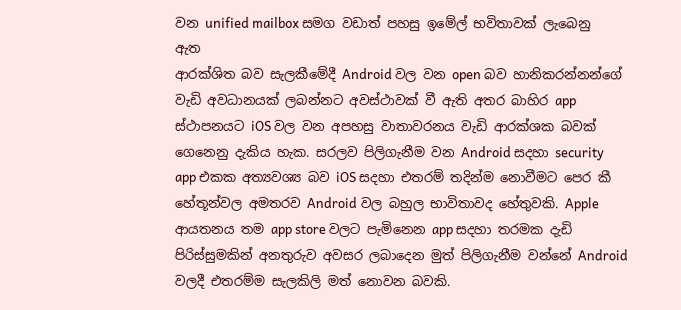වන unified mailbox සමග වඩාත් පහසු ඉමේල් භවිතාවක් ලැබෙනු ඇත
ආරක්ශිත බව සැලකීමේදී Android වල වන open බව හානිකරන්නන්ගේ වැඩි අවධානයක් ලබන්නට අවස්ථාවක් වී ඇති අතර බාහිර app ස්ථාපනයට iOS වල වන අපහසු වාතාවරනය වැඩි ආරක්ශක බවක් ගෙනෙනු දැකිය හැක. සරලව පිලිගැනීම වන Android සදහා security app එකක අත්‍යවශ්‍ය බව iOS සදහා එතරම් තදින්ම නොවීමට පෙර කී හේතූන්වල අමතරව Android වල බහුල භාවිතාවද හේතුවකි. Apple ආයතනය තම app store වලට පැමිනෙන app සදහා තරමක දැඩි පිරිස්සුමකින් අනතුරුව අවසර ලබාදෙන මුත් පිලිගැනීම වන්නේ Android වලදී එතරම්ම සැලකිලි මත් නොවන බවකි.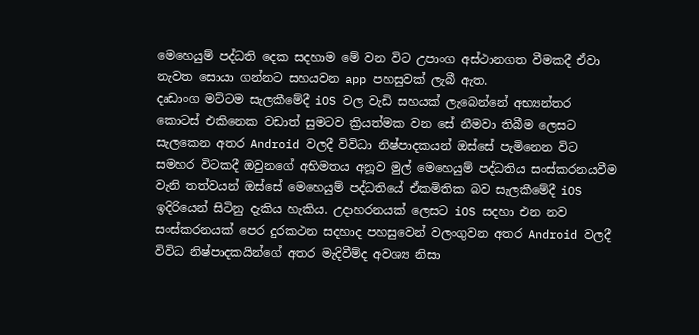මෙහෙයුම් පද්ධති දෙක සදහාම මේ වන විට උපාංග අස්ථානගත වීමකදී ඒවා නැවත සොයා ගන්නට සහයවන app පහසුවක් ලැබී ඇත.
දෘඩාංග මට්ටම සැලකීමේදී iOS වල වැඩි සහයක් ලැබෙන්නේ අභ්‍යන්තර කොටස් එකිනෙක වඩාත් සුමටව ක්‍රියත්මක වන සේ නීමවා තිබීම ලෙසට සැලකෙන අතර Android වලදී විවිධා නිෂ්පාදකයන් ඔස්සේ පැමිනෙන විට සමහර විටකදී ඔවුනගේ අභිමතය අනූව මුල් මෙහෙයුම් පද්ධතිය සංස්කරනයවීම වැනි තත්වයන් ඔස්සේ මෙහෙයුම් පද්ධතියේ ඒකමිතික බව සැලකීමේදී iOS ඉදිරියෙන් සිටිනු දැකිය හැකිය. උදාහරනයක් ලෙසට iOS සදහා එන නව සංස්කරනයක් පෙර දුරකථන සදහාද පහසුවෙන් වලංගුවන අතර Android වලදී විවිධ නිෂ්පාදකයින්ගේ අතර මැදිවීම්ද අවශ්‍ය නිසා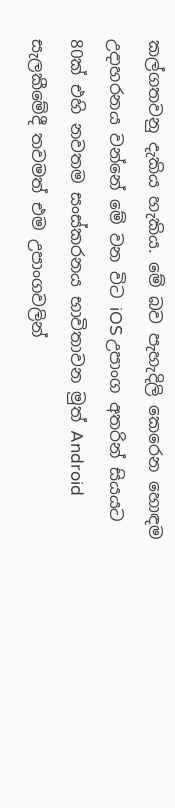කල්ගතවනු දැකිය හැකිය. මේ බව පැහැදිලි කෙරෙන හොඳම උදාහරනය වන්නේ මේ වන විට iOS උපාංග අතරින් සියයට 80ක් එහි නවතම සංස්කරනය භාවිතාවන මුත් Android සැලකීමේදී තවමත් එම උපාංගවලින්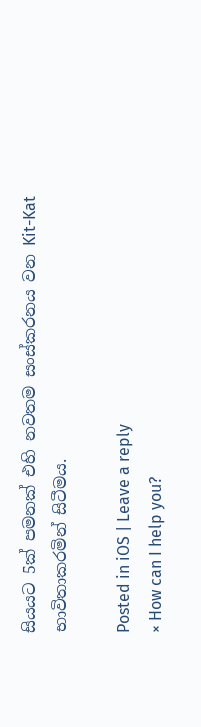සියයට 5ක් පමනක් එහි නවතම සංස්කරනය වන Kit-Kat භාවිතාකරමින් සිටීමය.

Posted in iOS | Leave a reply
× How can I help you?